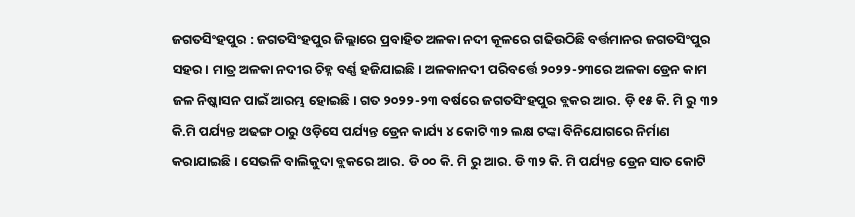ଜଗତସିଂହପୁର : ଜଗତସିଂହପୁର ଜିଲ୍ଲାରେ ପ୍ରବାହିତ ଅଳକା ନଦୀ କୂଳରେ ଗଢିଉଠିଛି ବର୍ତ୍ତମାନର ଜଗତସିଂପୁର ସହର। ମାତ୍ର ଅଳକା ନଦୀର ଚିହ୍ନ ବର୍ଣ୍ଣ ହଜିଯାଇଛି। ଅଳକାନଦୀ ପରିବର୍ତ୍ତେ ୨୦୨୨-୨୩ରେ ଅଳକା ଡ୍ରେନ କାମ ଜଳ ନିଷ୍କାସନ ପାଇଁ ଆରମ୍ଭ ହୋଇଛି। ଗତ ୨୦୨୨-୨୩ ବର୍ଷରେ ଜଗତସିଂହପୁର ବ୍ଲକର ଆର. ଡ଼ି ୧୫ କି. ମି ରୁ ୩୨ କି.ମି ପର୍ଯ୍ୟନ୍ତ ଅଢଙ୍ଗ ଠାରୁ ଓଡ଼ିସେ ପର୍ଯ୍ୟନ୍ତ ଡ୍ରେନ କାର୍ଯ୍ୟ ୪ କୋଟି ୩୨ ଲକ୍ଷ ଟଙ୍କା ବିନିଯୋଗରେ ନିର୍ମାଣ କରାଯାଇଛି। ସେଭଳି ବାଲିକୁଦା ବ୍ଲକରେ ଆର. ଡି ୦୦ କି. ମି ରୁ ଆର. ଡି ୩୨ କି. ମି ପର୍ଯ୍ୟନ୍ତ ଡ୍ରେନ ସାତ କୋଟି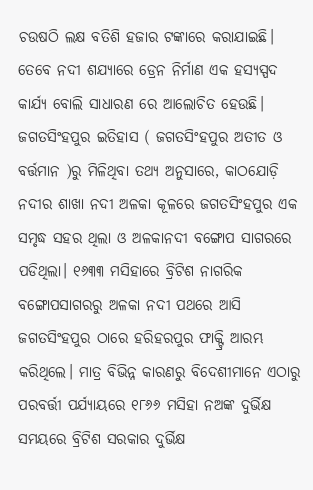ଚଉଷଠି ଲକ୍ଷ ବତିଶି ହଜାର ଟଙ୍କାରେ କରାଯାଇଛି। ତେବେ ନଦୀ ଶଯ୍ୟାରେ ଡ୍ରେନ ନିର୍ମାଣ ଏକ ହସ୍ୟସ୍ପଦ କାର୍ଯ୍ୟ ବୋଲି ସାଧାରଣ ରେ ଆଲୋଚିତ ହେଉଛି।
ଜଗତସିଂହପୁର ଇତିହାସ ( ଜଗତସିଂହପୁର ଅତୀତ ଓ ବର୍ତ୍ତମାନ )ରୁ ମିଳିଥିବା ତଥ୍ୟ ଅନୁସାରେ, କାଠଯୋଡ଼ି ନଦୀର ଶାଖା ନଦୀ ଅଳକା କୂଳରେ ଜଗତସିଂହପୁର ଏକ ସମୃଦ୍ଧ ସହର ଥିଲା ଓ ଅଳକାନଦୀ ବଙ୍ଗୋପ ସାଗରରେ ପଡିଥିଲା। ୧୬୩୩ ମସିହାରେ ବ୍ରିଟିଶ ନାଗରିକ ବଙ୍ଗୋପସାଗରରୁ ଅଳକା ନଦୀ ପଥରେ ଆସି ଜଗତସିଂହପୁର ଠାରେ ହରିହରପୁର ଫାକ୍ଟ୍ରି ଆରମ୍ଭ କରିଥିଲେ। ମାତ୍ର ବିଭିନ୍ନ କାରଣରୁ ବିଦେଶୀମାନେ ଏଠାରୁ ପରବର୍ତ୍ତୀ ପର୍ଯ୍ୟାୟରେ ୧୮୬୬ ମସିହା ନଅଙ୍କ ଦୁର୍ଭିକ୍ଷ ସମୟରେ ବ୍ରିଟିଶ ସରକାର ଦୁର୍ଭିକ୍ଷ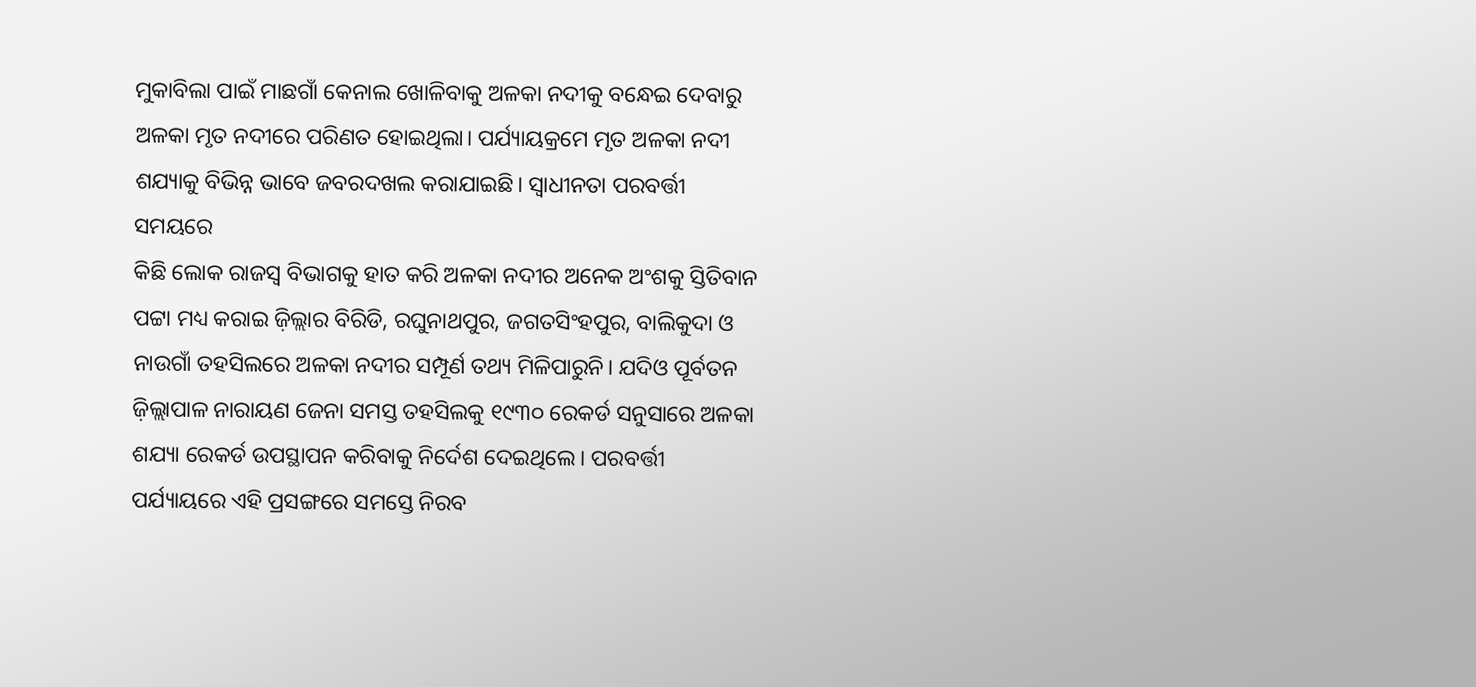ମୁକାବିଲା ପାଇଁ ମାଛଗାଁ କେନାଲ ଖୋଳିବାକୁ ଅଳକା ନଦୀକୁ ବନ୍ଧେଇ ଦେବାରୁ ଅଳକା ମୃତ ନଦୀରେ ପରିଣତ ହୋଇଥିଲା। ପର୍ଯ୍ୟାୟକ୍ରମେ ମୃତ ଅଳକା ନଦୀ ଶଯ୍ୟାକୁ ବିଭିନ୍ନ ଭାବେ ଜବରଦଖଲ କରାଯାଇଛି। ସ୍ୱାଧୀନତା ପରବର୍ତ୍ତୀ ସମୟରେ
କିଛି ଲୋକ ରାଜସ୍ବ ବିଭାଗକୁ ହାତ କରି ଅଳକା ନଦୀର ଅନେକ ଅଂଶକୁ ସ୍ତିତିବାନ ପଟ୍ଟା ମଧ୍ୟ କରାଇ ଜ଼ିଲ୍ଲାର ବିରିଡି, ରଘୁନାଥପୁର, ଜଗତସିଂହପୁର, ବାଲିକୁଦା ଓ ନାଉଗାଁ ତହସିଲରେ ଅଳକା ନଦୀର ସମ୍ପୂର୍ଣ ତଥ୍ୟ ମିଳିପାରୁନି। ଯଦିଓ ପୂର୍ବତନ ଜ଼ିଲ୍ଲାପାଳ ନାରାୟଣ ଜେନା ସମସ୍ତ ତହସିଲକୁ ୧୯୩୦ ରେକର୍ଡ ସନୁସାରେ ଅଳକା ଶଯ୍ୟା ରେକର୍ଡ ଉପସ୍ଥାପନ କରିବାକୁ ନିର୍ଦେଶ ଦେଇଥିଲେ। ପରବର୍ତ୍ତୀ ପର୍ଯ୍ୟାୟରେ ଏହି ପ୍ରସଙ୍ଗରେ ସମସ୍ତେ ନିରବ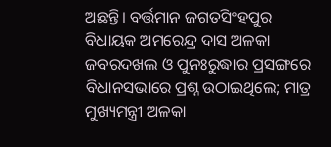ଅଛନ୍ତି। ବର୍ତ୍ତମାନ ଜଗତସିଂହପୁର ବିଧାୟକ ଅମରେନ୍ଦ୍ର ଦାସ ଅଳକା ଜବରଦଖଲ ଓ ପୁନଃରୁଦ୍ଧାର ପ୍ରସଙ୍ଗରେ ବିଧାନସଭାରେ ପ୍ରଶ୍ନ ଉଠାଇଥିଲେ; ମାତ୍ର ମୁଖ୍ୟମନ୍ତ୍ରୀ ଅଳକା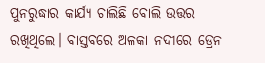ପୁନରୁଦ୍ଧାର କାର୍ଯ୍ୟ ଚାଲିଛି ବୋଲି ଉତ୍ତର ରଖିଥିଲେ। ବାସ୍ତବରେ ଅଳକା ନଦୀରେ ଡ୍ରେନ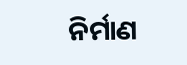ନିର୍ମାଣ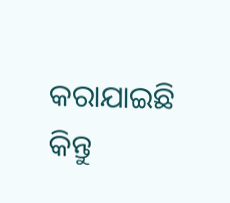କରାଯାଇଛି କିନ୍ତୁ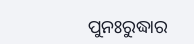ପୁନଃରୁଦ୍ଧାର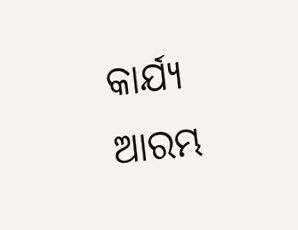କାର୍ଯ୍ୟ ଆରମ୍ଭ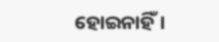ହୋଇନାହିଁ।